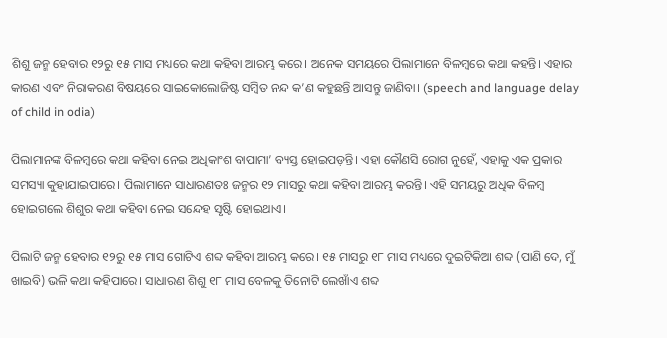ଶିଶୁ ଜନ୍ମ ହେବାର ୧୨ରୁ ୧୫ ମାସ ମଧ୍ୟରେ କଥା କହିବା ଆରମ୍ଭ କରେ। ଅନେକ ସମୟରେ ପିଲାମାନେ ବିଳମ୍ବରେ କଥା କହନ୍ତି। ଏହାର କାରଣ ଏବଂ ନିରାକରଣ ବିଷୟରେ ସାଇକୋଲୋଜିଷ୍ଟ ସମ୍ବିତ ନନ୍ଦ କ’ଣ କହୁଛନ୍ତି ଆସନ୍ତୁ ଜାଣିବା। (speech and language delay of child in odia)

ପିଲାମାନଙ୍କ ବିଳମ୍ବରେ କଥା କହିବା ନେଇ ଅଧିକାଂଶ ବାପାମା’ ବ୍ୟସ୍ତ ହୋଇପଡ଼ନ୍ତି। ଏହା କୌଣସି ରୋଗ ନୁହେଁ, ଏହାକୁ ଏକ ପ୍ରକାର ସମସ୍ୟା କୁହାଯାଇପାରେ। ପିଲାମାନେ ସାଧାରଣତଃ ଜନ୍ମର ୧୨ ମାସରୁ କଥା କହିବା ଆରମ୍ଭ କରନ୍ତି। ଏହି ସମୟରୁ ଅଧିକ ବିଳମ୍ବ ହୋଇଗଲେ ଶିଶୁର କଥା କହିବା ନେଇ ସନ୍ଦେହ ସୃଷ୍ଟି ହୋଇଥାଏ।

ପିଲାଟି ଜନ୍ମ ହେବାର ୧୨ରୁ ୧୫ ମାସ ଗୋଟିଏ ଶବ୍ଦ କହିବା ଆରମ୍ଭ କରେ। ୧୫ ମାସରୁ ୧୮ ମାସ ମଧ୍ୟରେ ଦୁଇଟିକିଆ ଶବ୍ଦ (ପାଣି ଦେ, ମୁଁ ଖାଇବି) ଭଳି କଥା କହିପାରେ। ସାଧାରଣ ଶିଶୁ ୧୮ ମାସ ବେଳକୁ ତିନୋଟି ଲେଖାଁଏ ଶବ୍ଦ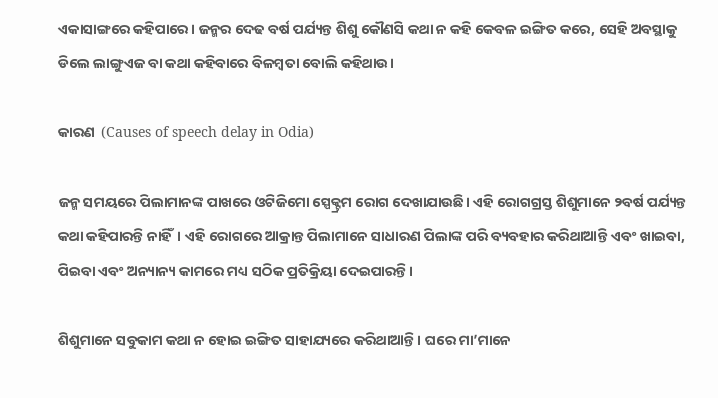ଏକାସାଙ୍ଗରେ କହିପାରେ। ଜନ୍ମର ଦେଢ ବର୍ଷ ପର୍ଯ୍ୟନ୍ତ ଶିଶୁ କୌଣସି କଥା ନ କହି କେବଳ ଇଙ୍ଗିତ କରେ, ସେହି ଅବସ୍ଥାକୁ ଡିଲେ ଲାଙ୍ଗୁଏଜ ବା କଥା କହିବାରେ ବିଳମ୍ବତା ବୋଲି କହିଥାଉ।

କାରଣ  (Causes of speech delay in Odia)

ଜନ୍ମ ସମୟରେ ପିଲାମାନଙ୍କ ପାଖରେ ଓଟିଜିମୋ ସ୍ପେକ୍ଟ୍ରମ ରୋଗ ଦେଖାଯାଉଛି। ଏହି ରୋଗଗ୍ରସ୍ତ ଶିଶୁମାନେ ୨ବର୍ଷ ପର୍ଯ୍ୟନ୍ତ କଥା କହିପାରନ୍ତି ନାହିଁ। ଏହି ରୋଗରେ ଆକ୍ରାନ୍ତ ପିଲାମାନେ ସାଧାରଣ ପିଲାଙ୍କ ପରି ବ୍ୟବହାର କରିଥାଆନ୍ତି ଏବଂ ଖାଇବା, ପିଇବା ଏବଂ ଅନ୍ୟାନ୍ୟ କାମରେ ମଧ୍ୟ ସଠିକ ପ୍ରତିକ୍ରିୟା ଦେଇପାରନ୍ତି।

ଶିଶୁମାନେ ସବୁକାମ କଥା ନ ହୋଇ ଇଙ୍ଗିତ ସାହାଯ୍ୟରେ କରିଥାଆନ୍ତି। ଘରେ ମା’ମାନେ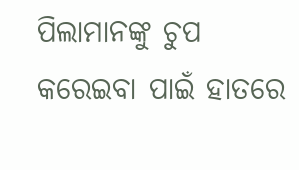ପିଲାମାନଙ୍କୁ ଚୁପ କରେଇବା ପାଇଁ ହାତରେ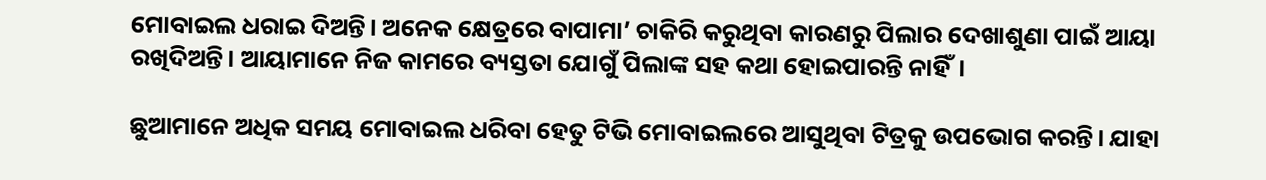ମୋବାଇଲ ଧରାଇ ଦିଅନ୍ତି। ଅନେକ କ୍ଷେତ୍ରରେ ବାପାମା’ ଚାକିରି କରୁଥିବା କାରଣରୁ ପିଲାର ଦେଖାଶୁଣା ପାଇଁ ଆୟା ରଖିଦିଅନ୍ତି। ଆୟାମାନେ ନିଜ କାମରେ ବ୍ୟସ୍ତତା ଯୋଗୁଁ ପିଲାଙ୍କ ସହ କଥା ହୋଇପାରନ୍ତି ନାହିଁ।

ଛୁଆମାନେ ଅଧିକ ସମୟ ମୋବାଇଲ ଧରିବା ହେତୁ ଟିଭି ମୋବାଇଲରେ ଆସୁଥିବା ଟିତ୍ରକୁ ଉପଭୋଗ କରନ୍ତି। ଯାହା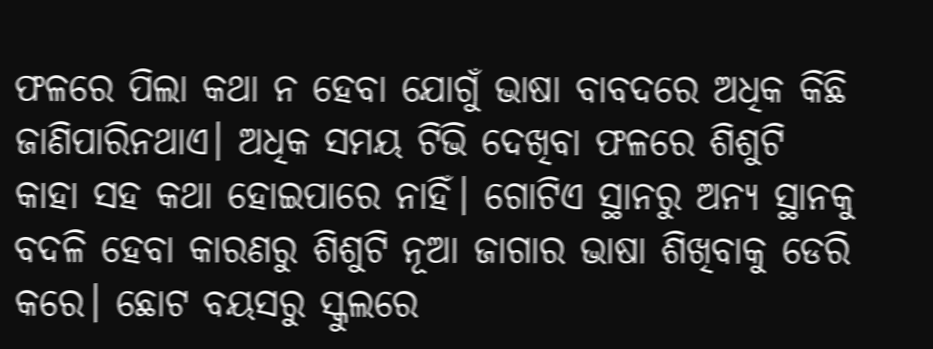ଫଳରେ ପିଲା କଥା ନ ହେବା ଯୋଗୁଁ ଭାଷା ବାବଦରେ ଅଧିକ କିଛି ଜାଣିପାରିନଥାଏ। ଅଧିକ ସମୟ ଟିଭି ଦେଖିବା ଫଳରେ ଶିଶୁଟି କାହା ସହ କଥା ହୋଇପାରେ ନାହିଁ। ଗୋଟିଏ ସ୍ଥାନରୁ ଅନ୍ୟ ସ୍ଥାନକୁ ବଦଳି ହେବା କାରଣରୁ ଶିଶୁଟି ନୂଆ ଜାଗାର ଭାଷା ଶିଖିବାକୁ ଡେରି କରେ। ଛୋଟ ବୟସରୁ ସ୍କୁଲରେ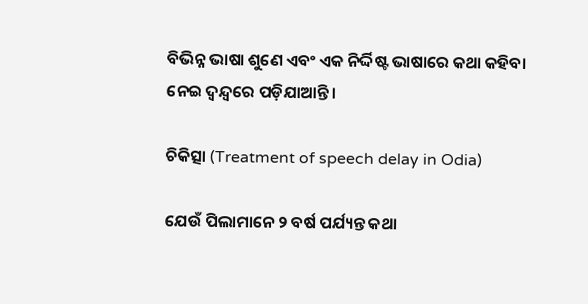ବିଭିନ୍ନ ଭାଷା ଶୁଣେ ଏବଂ ଏକ ନିର୍ଦ୍ଦିଷ୍ଟ ଭାଷାରେ କଥା କହିବା ନେଇ ଦ୍ୱନ୍ଦ୍ୱରେ ପଡ଼ିଯାଆନ୍ତି।

ଚିକିତ୍ସା (Treatment of speech delay in Odia)

ଯେଉଁ ପିଲାମାନେ ୨ ବର୍ଷ ପର୍ଯ୍ୟନ୍ତ କଥା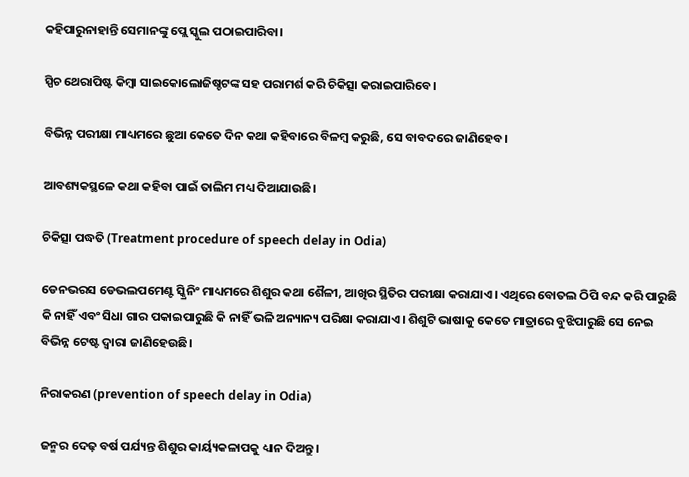କହିପାରୁନାହାନ୍ତି ସେମାନଙ୍କୁ ପ୍ଲେ ସ୍କୁଲ ପଠାଇପାରିବା।

ସ୍ପିଚ ଥେରାପିଷ୍ଟ କିମ୍ବା ସାଇକୋଲୋଜିଷ୍ଚଟଙ୍କ ସହ ପରାମର୍ଶ କରି ଚିକିତ୍ସା କରାଇପାରିବେ।

ବିଭିନ୍ନ ପରୀକ୍ଷା ମାଧ୍ୟମରେ ଛୁଆ କେତେ ଦିନ କଥା କହିବାରେ ବିଳମ୍ବ କରୁଛି, ସେ ବାବଦରେ ଜାଣିହେବ।

ଆବଶ୍ୟକସ୍ଥଳେ କଥା କହିବା ପାଇଁ ତାଲିମ ମଧ୍ୟ ଦିଆଯାଉଛି।

ଚିକିତ୍ସା ପଦ୍ଧତି (Treatment procedure of speech delay in Odia)

ଡେନଭରସ ଡେଭଲପମେଣ୍ଟ ସ୍କ୍ରିନିଂ ମାଧ୍ୟମରେ ଶିଶୁର କଥା ଶୈଳୀ, ଆଖିର ସ୍ଥିତିର ପରୀକ୍ଷା କରାଯାଏ। ଏଥିରେ ବୋତଲ ଠିପି ବନ୍ଦ କରି ପାରୁଛି କି ନାହିଁ ଏବଂ ସିଧା ଗାର ପକାଇପାରୁଛି କି ନାହିଁ ଭଳି ଅନ୍ୟାନ୍ୟ ପରିକ୍ଷା କରାଯାଏ। ଶିଶୁଟି ଭାଷାକୁ କେତେ ମାତ୍ରାରେ ବୁଝିପାରୁଛି ସେ ନେଇ ବିଭିନ୍ନ ଟେଷ୍ଟ ଦ୍ୱାରା ଜାଣିହେଉଛି।

ନିରାକରଣ (prevention of speech delay in Odia)

ଜନ୍ମର ଦେଢ଼ ବର୍ଷ ପର୍ଯ୍ୟନ୍ତ ଶିଶୁର କାର୍ୟ୍ୟକଳାପକୁ ଧ୍ୟାନ ଦିଅନ୍ତୁ।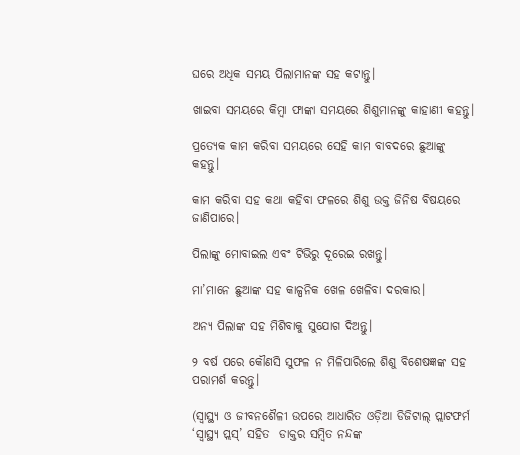ଘରେ ଅଧିକ ସମୟ ପିଲାମାନଙ୍କ ସହ କଟାନ୍ତୁ।

ଖାଇବା ସମୟରେ କିମ୍ବା ଫାଙ୍କା ସମୟରେ ଶିଶୁମାନଙ୍କୁ କାହାଣୀ କହନ୍ତୁ।

ପ୍ରତ୍ୟେକ କାମ କରିବା ସମୟରେ ସେହି କାମ ବାବଦରେ ଛୁଆଙ୍କୁ କହନ୍ତୁ।

କାମ କରିବା ସହ କଥା କହିବା ଫଳରେ ଶିଶୁ ଉକ୍ତ ଜିନିଷ ବିଷୟରେ ଜାଣିପାରେ।

ପିଲାଙ୍କୁ ମୋବାଇଲ ଏବଂ ଟିଭିରୁ ଦୂରେଇ ରଖନ୍ତୁ।

ମା’ମାନେ ଛୁଆଙ୍କ ସହ କାଳ୍ପନିକ ଖେଳ ଖେଳିବା ଦରକାର।

ଅନ୍ୟ ପିଲାଙ୍କ ସହ ମିଶିବାକୁ ସୁଯୋଗ ଦିଅନ୍ତୁ।

୨ ବର୍ଷ ପରେ କୌଣସି ସୁଫଳ ନ ମିଳିପାରିଲେ ଶିଶୁ ବିଶେଷଜ୍ଞଙ୍କ ସହ ପରାମର୍ଶ କରନ୍ତୁ।

(ସ୍ୱାସ୍ଥ୍ୟ ଓ ଜୀବନଶୈଳୀ ଉପରେ ଆଧାରିତ ଓଡ଼ିଆ ଡିଜିଟାଲ୍‌ ପ୍ଲାଟଫର୍ମ ‘ସ୍ୱାସ୍ଥ୍ୟ ପ୍ଲସ୍’ ସହିତ  ଡାକ୍ତର ସମ୍ବିତ ନନ୍ଦଙ୍କ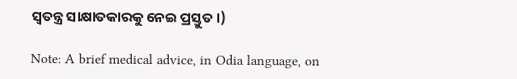ସ୍ୱତନ୍ତ୍ର ସାକ୍ଷାତକାରକୁ ନେଇ ପ୍ରସ୍ତୁତ।)

Note: A brief medical advice, in Odia language, on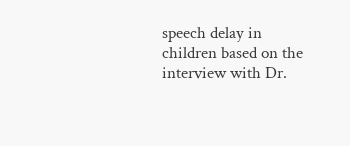speech delay in children based on the interview with Dr.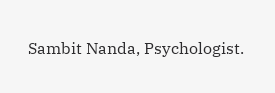Sambit Nanda, Psychologist.